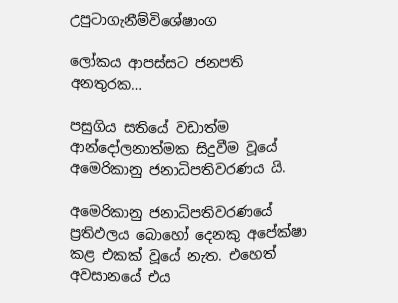උපුටාගැනීම්විශේෂාංග

ලෝකය ආපස්සට ජනපති අනතුරක…

පසුගිය සතියේ වඩාත්ම ආන්දෝලනාත්මක සිදුවීම වූයේ අමෙරිකානු ජනාධිපතිවරණය යි.

අමෙරිකානු ජනාධිපතිවරණයේ ප්‍රතිඵලය බොහෝ දෙනකු අපේක්ෂා කළ එකක් වූයේ නැත. එහෙත් අවසානයේ එය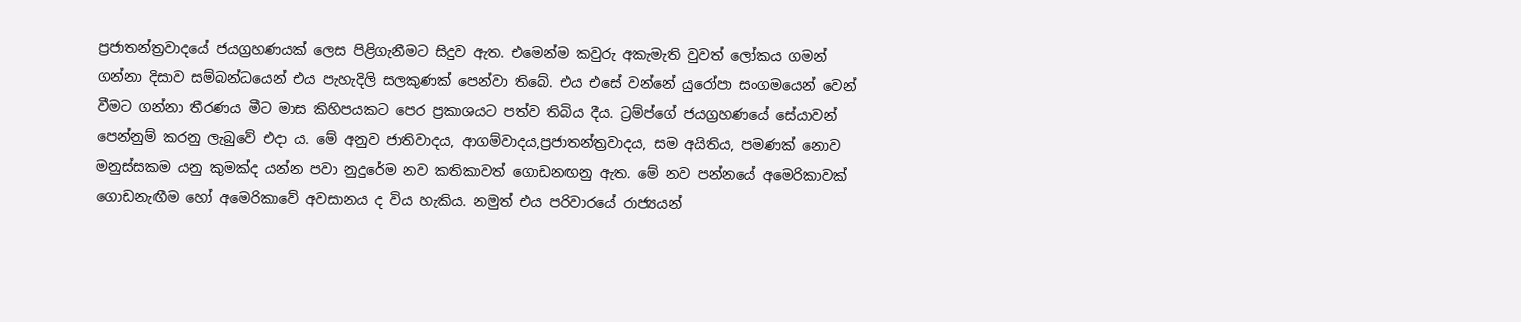ප්‍රජාතන්ත්‍රවාදයේ ජයග්‍රහණයක් ලෙස පිළිගැනීමට සිදුව ඇත. එමෙන්ම කවුරු අකැමැති වුවත් ලෝකය ගමන් ගන්නා දිසාව සම්බන්ධයෙන් එය පැහැදිලි සලකුණක් පෙන්වා තිබේ. එය එසේ වන්නේ යුරෝපා සංගමයෙන් වෙන් වීමට ගන්නා තීරණය මීට මාස කිහිපයකට පෙර ප්‍රකාශයට පත්ව තිබිය දීය. ට්‍රම්ප්ගේ ජයග්‍රහණයේ සේයාවන් පෙන්නුම් කරනු ලැබුවේ එදා ය. මේ අනුව ජාතිවාදය, ආගම්වාදය,ප්‍රජාතන්ත්‍රවාදය, සම අයිතිය, පමණක් නොව මනුස්සකම යනු කුමක්ද යන්න පවා නුදුරේම නව කතිකාවත් ගොඩනඟනු ඇත. මේ නව පන්නයේ අමෙරිකාවක් ගොඩනැඟීම හෝ අමෙරිකාවේ අවසානය ද විය හැකිය. නමුත් එය පරිවාරයේ රාජ්‍යයන්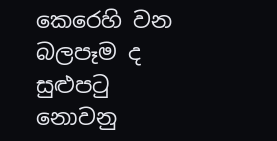කෙරෙහි වන බලපෑම ද සුළුපටු නොවනු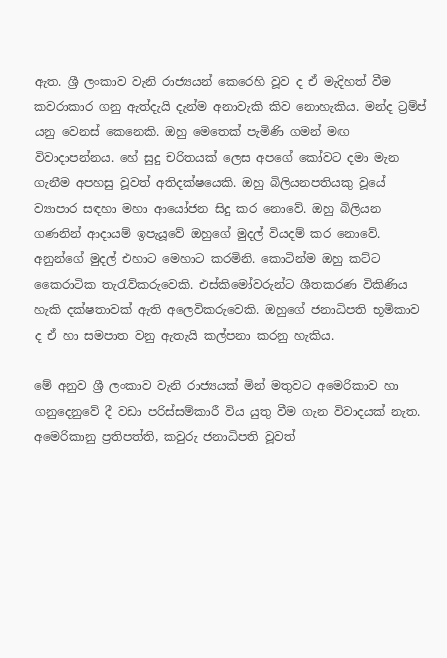ඇත. ශ්‍රී ලංකාව වැනි රාජ්‍යයන් කෙරෙහි වූව ද ඒ මැදිහත් වීම කවරාකාර ගනු ඇත්දැයි දැන්ම අනාවැකි කිව නොහැකිය. මන්ද ට්‍රම්ප් යනු වෙනස් කෙනෙකි. ඔහු මෙතෙක් පැමිණි ගමන් මඟ විවාදාපන්නය. හේ සුදු චරිතයක් ලෙස අපගේ කෝවට දමා මැන ගැනීම අපහසු වූවත් අතිදක්ෂයෙකි. ඔහු බිලියනපතියකු වූයේ ව්‍යාපාර සඳහා මහා ආයෝජන සිදු කර නොවේ. ඔහු බිලියන ගණනින් ආදායම් ඉපැයූවේ ඔහුගේ මුදල් වියදම් කර නොවේ. අනුන්ගේ මුදල් එහාට මෙහාට කරමිනි. කොටින්ම ඔහු කට්ට කෛරාටික තැරැව්කරුවෙකි. එස්කිමෝවරුන්ට ශීතකරණ විකිණිය හැකි දක්ෂතාවක් ඇති අලෙවිකරුවෙකි. ඔහුගේ ජනාධිපති භූමිකාව ද ඒ හා සමපාත වනු ඇතැයි කල්පනා කරනු හැකිය.

මේ අනුව ශ්‍රී ලංකාව වැනි රාජ්‍යයක් මින් මතුවට අමෙරිකාව හා ගනුදෙනුවේ දී වඩා පරිස්සම්කාරී විය යුතු වීම ගැන විවාදයක් නැත. අමෙරිකානු ප්‍රතිපත්ති, කවුරු ජනාධිපති වූවත්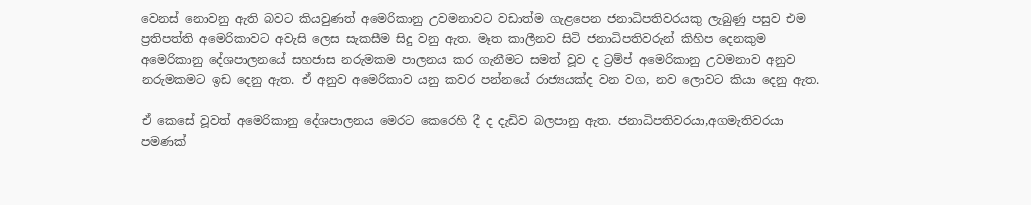වෙනස් නොවනු ඇති බවට කියවුණත් අමෙරිකානු උවමනාවට වඩාත්ම ගැළපෙන ජනාධිපතිවරයකු ලැබුණු පසුව එම ප්‍රතිපත්ති අමෙරිකාවට අවැසි ලෙස සැකසීම සිදු වනු ඇත. මෑත කාලීනව සිටි ජනාධිපතිවරුන් කිහිප දෙනකුම අමෙරිකානු දේශපාලනයේ සහජාස නරුමකම පාලනය කර ගැනීමට සමත් වූව ද ට්‍රම්ප් අමෙරිකානු උවමනාව අනුව නරුමකමට ඉඩ දෙනු ඇත. ඒ අනුව අමෙරිකාව යනු කවර පන්නයේ රාජ්‍යයක්ද වන වග, නව ලොවට කියා දෙනු ඇත.

ඒ කෙසේ වූවත් අමෙරිකානු දේශපාලනය මෙරට කෙරෙහි දී ද දැඩිව බලපානු ඇත. ජනාධිපතිවරයා,අගමැතිවරයා පමණක්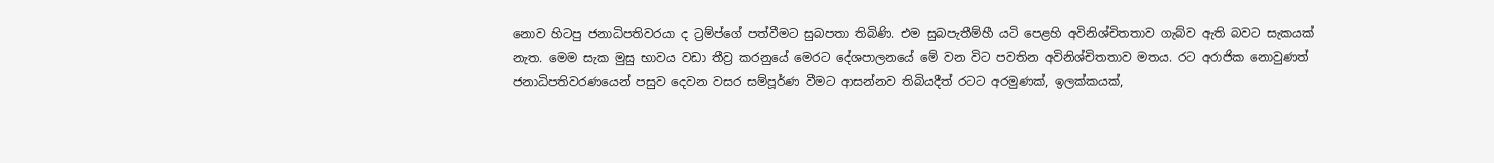නොව හිටපු ජනාධිපතිවරයා ද ට්‍රම්ප්ගේ පත්වීමට සුබපතා තිබිණි. එම සුබපැතීම්හී යටි පෙළහි අවිනිශ්චිතතාව ගැබ්ව ඇති බවට සැකයක් නැත. මෙම සැක මුසු භාවය වඩා තීව්‍ර කරනුයේ මෙරට දේශපාලනයේ මේ වන විට පවතින අවිනිශ්චිතතාව මතය. රට අරාජික නොවුණත් ජනාධිපතිවරණයෙන් පසුව දෙවන වසර සම්පූර්ණ වීමට ආසන්නව තිබියදීත් රටට අරමුණක්, ඉලක්කයක්,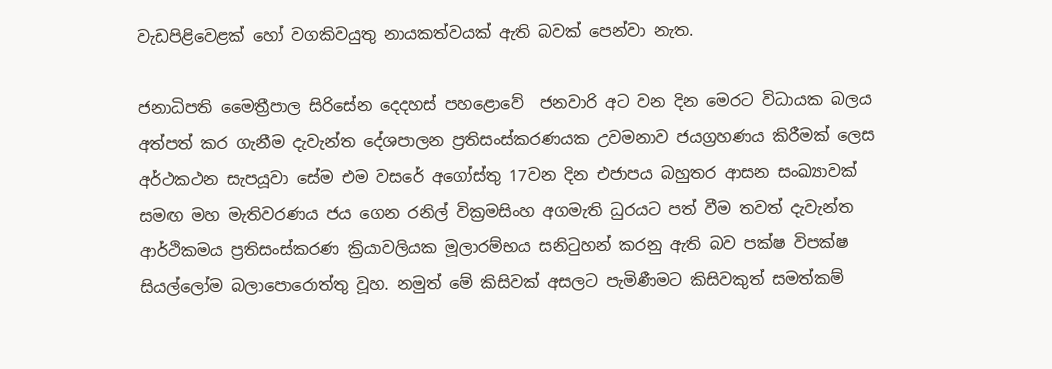වැඩපිළිවෙළක් හෝ වගකිවයුතු නායකත්වයක් ඇති බවක් පෙන්වා නැත.

ජනාධිපති මෛත්‍රීපාල සිරිසේන දෙදහස් පහළොවේ  ජනවාරි අට වන දින මෙරට විධායක බලය අත්පත් කර ගැනීම දැවැන්ත දේශපාලන ප්‍රතිසංස්කරණයක උවමනාව ජයග්‍රහණය කිරීමක් ලෙස අර්ථකථන සැපයූවා සේම එම වසරේ අගෝස්තු 17වන දින එජාපය බහුතර ආසන සංඛ්‍යාවක් සමඟ මහ මැතිවරණය ජය ගෙන රනිල් වික්‍රමසිංහ අගමැති ධුරයට පත් වීම තවත් දැවැන්ත ආර්ථිකමය ප්‍රතිසංස්කරණ ක්‍රියාවලියක මූලාරම්භය සනිටුහන් කරනු ඇති බව පක්ෂ විපක්ෂ සියල්ලෝම බලාපොරොත්තු වූහ. නමුත් මේ කිසිවක් අසලට පැමිණීමට කිසිවකුත් සමත්කම්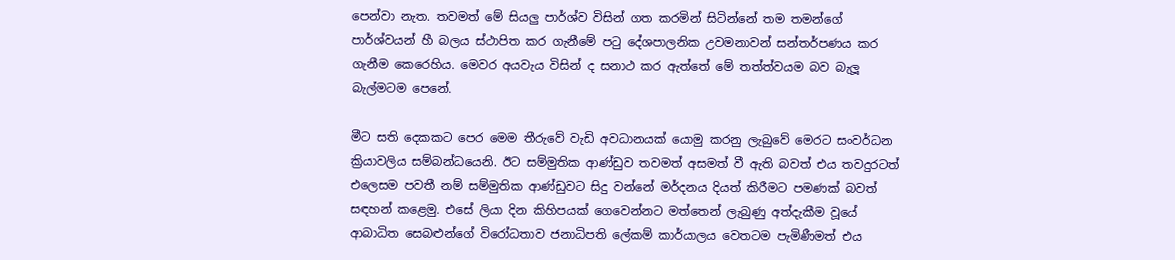පෙන්වා නැත. තවමත් මේ සියලු පාර්ශ්ව විසින් ගත කරමින් සිටින්නේ තම තමන්ගේ පාර්ශ්වයන් හී බලය ස්ථාපිත කර ගැනීමේ පටු දේශපාලනික උවමනාවන් සන්තර්පණය කර ගැනීම කෙරෙහිය. මෙවර අයවැය විසින් ද සනාථ කර ඇත්තේ මේ තත්ත්වයම බව බැලූ බැල්මටම පෙනේ.

මීට සති දෙකකට පෙර මෙම තීරුවේ වැඩි අවධානයක් යොමු කරනු ලැබුවේ මෙරට සංවර්ධන ක්‍රියාවලිය සම්බන්ධයෙනි. ඊට සම්මුතික ආණ්ඩුව තවමත් අසමත් වී ඇති බවත් එය තවදුරටත් එලෙසම පවතී නම් සම්මුතික ආණ්ඩුවට සිදු වන්නේ මර්දනය දියත් කිරීමට පමණක් බවත් සඳහන් කළෙමු. එසේ ලියා දින කිහිපයක් ගෙවෙන්නට මත්තෙන් ලැබුණු අත්දැකීම වූයේ ආබාධිත සෙබළුන්ගේ විරෝධතාව ජනාධිපති ලේකම් කාර්යාලය වෙතටම පැමිණීමත් එය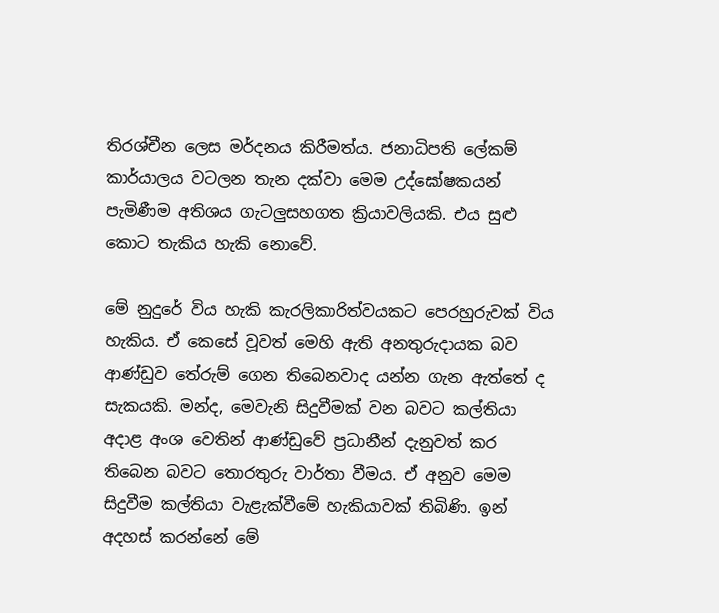තිරශ්චීන ලෙස මර්දනය කිරීමත්ය. ජනාධිපති ලේකම් කාර්යාලය වටලන තැන දක්වා මෙම උද්ඝෝෂකයන්  පැමිණීම අතිශය ගැටලුසහගත ක්‍රියාවලියකි. එය සුළු කොට තැකිය හැකි නොවේ.

මේ නුදුරේ විය හැකි කැරලිකාරිත්වයකට පෙරහුරුවක් විය හැකිය. ඒ කෙසේ වූවත් මෙහි ඇති අනතුරුදායක බව ආණ්ඩුව තේරුම් ගෙන තිබෙනවාද යන්න ගැන ඇත්තේ ද සැකයකි. මන්ද, මෙවැනි සිදුවීමක් වන බවට කල්තියා අදාළ අංශ වෙතින් ආණ්ඩුවේ ප්‍රධානීන් දැනුවත් කර තිබෙන බවට තොරතුරු වාර්තා වීමය. ඒ අනුව මෙම සිදුවීම කල්තියා වැළැක්වීමේ හැකියාවක් තිබිණි. ඉන් අදහස් කරන්නේ මේ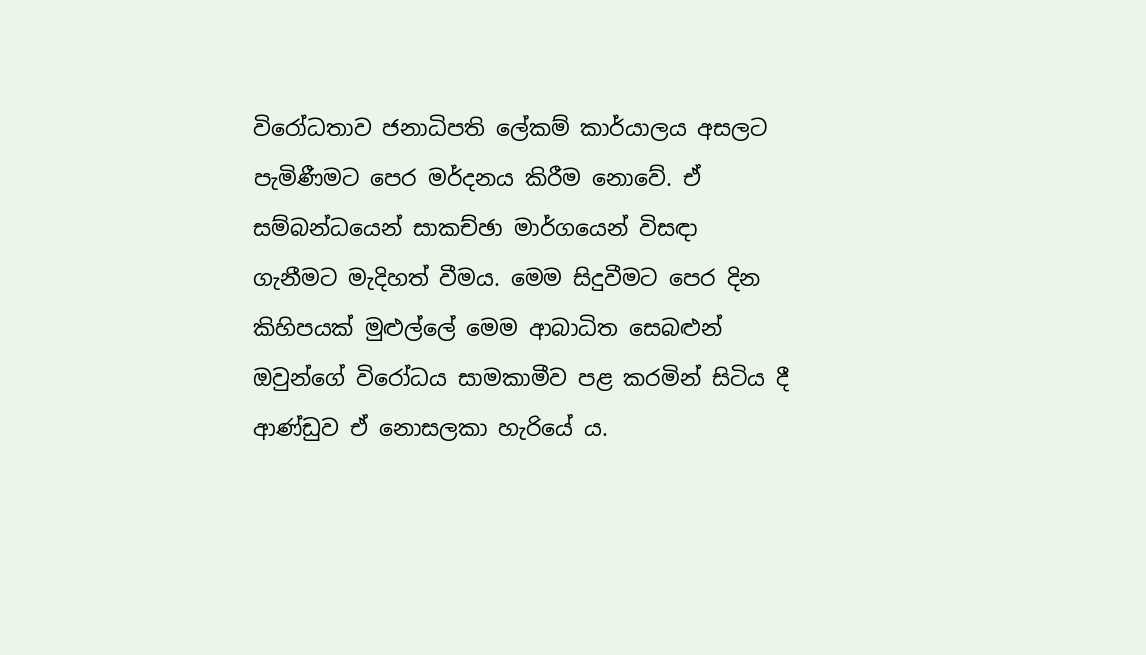විරෝධතාව ජනාධිපති ලේකම් කාර්යාලය අසලට පැමිණීමට පෙර මර්දනය කිරීම නොවේ. ඒ සම්බන්ධයෙන් සාකච්ඡා මාර්ගයෙන් විසඳා ගැනීමට මැදිහත් වීමය. මෙම සිදුවීමට පෙර දින කිහිපයක් මුළුල්ලේ මෙම ආබාධිත සෙබළුන් ඔවුන්ගේ විරෝධය සාමකාමීව පළ කරමින් සිටිය දී ආණ්ඩුව ඒ නොසලකා හැරියේ ය.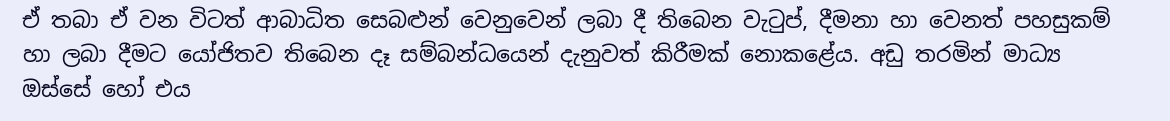ඒ තබා ඒ වන විටත් ආබාධිත සෙබළුන් වෙනුවෙන් ලබා දී තිබෙන වැටුප්, දීමනා හා වෙනත් පහසුකම් හා ලබා දීමට යෝජිතව තිබෙන දෑ සම්බන්ධයෙන් දැනුවත් කිරීමක් නොකළේය. අඩු තරමින් මාධ්‍ය ඔස්සේ හෝ එය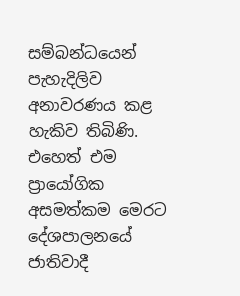සම්බන්ධයෙන් පැහැදිලිව අනාවරණය කළ හැකිව තිබිණි. එහෙත් එම ප්‍රායෝගික අසමත්කම මෙරට දේශපාලනයේ ජාතිවාදී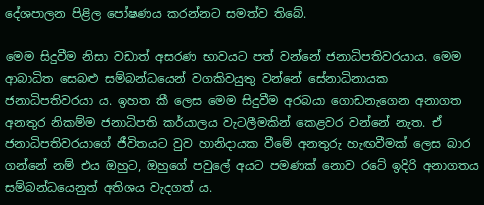දේශපාලන පිළිල පෝෂණය කරන්නට සමත්ව තිබේ.

මෙම සිදුවීම නිසා වඩාත් අසරණ භාවයට පත් වන්නේ ජනාධිපතිවරයාය. මෙම ආබාධිත සෙබළු සම්බන්ධයෙන් වගකිවයුතු වන්නේ සේනාධිනායක ජනාධිපතිවරයා ය. ඉහත කී ලෙස මෙම සිදුවීම අරබයා ගොඩනැගෙන අනාගත අනතුර නිකම්ම ජනාධිපති කර්යාලය වැටලීමකින් කෙළවර වන්නේ නැත. ඒ ජනාධිපතිවරයාගේ ජීවිතයට වුව හානිදායක වීමේ අනතුරු හැඟවීමක් ලෙස බාර ගන්නේ නම් එය ඔහුට, ඔහුගේ පවුලේ අයට පමණක් නොව රටේ ඉදිරි අනාගතය සම්බන්ධයෙනුත් අතිශය වැදගත් ය.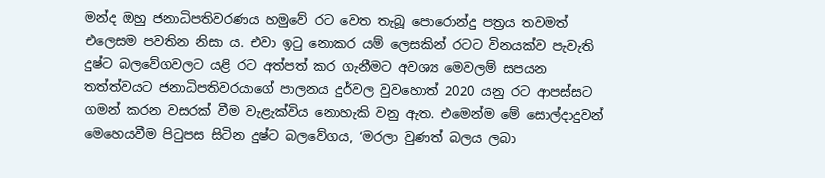මන්ද ඔහු ජනාධිපතිවරණය හමුවේ රට වෙත තැබූ පොරොන්දු පත්‍රය තවමත් එලෙසම පවතින නිසා ය. එවා ඉටු නොකර යම් ලෙසකින් රටට විනයක්ව පැවැති දුෂ්ට බලවේගවලට යළි රට අත්පත් කර ගැනීමට අවශ්‍ය මෙවලම් සපයන තත්ත්වයට ජනාධිපතිවරයාගේ පාලනය දුර්වල වුවහොත් 2020 යනු රට ආපස්සට ගමන් කරන වසරක් වීම වැළැක්විය නොහැකි වනු ඇත. එමෙන්ම මේ සොල්දාදුවන් මෙහෙයවීම පිටුපස සිටින දුෂ්ට බලවේගය, ‘මරලා වුණත් බලය ලබා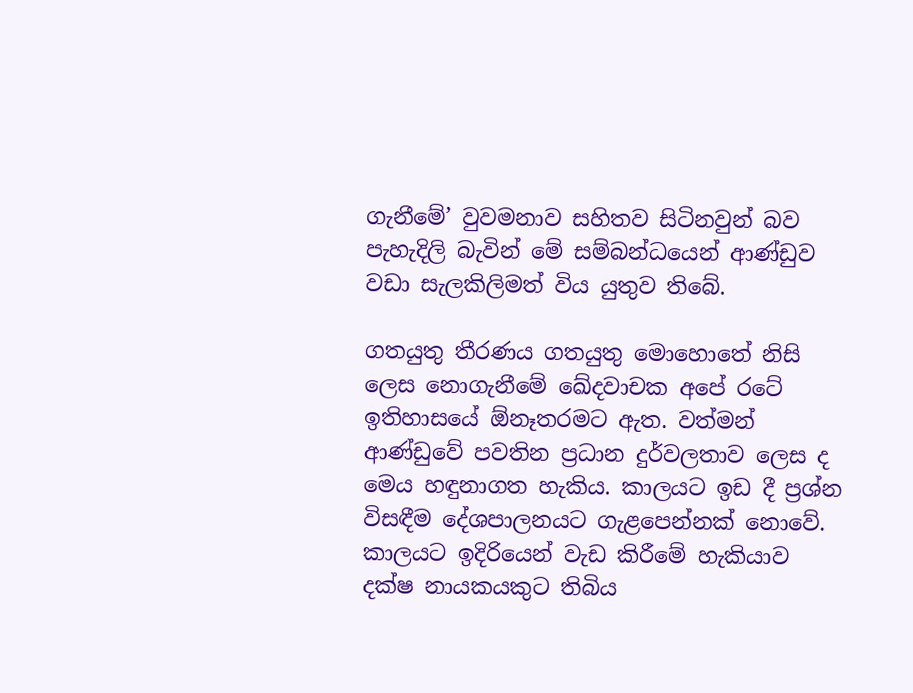ගැනීමේ’ වුවමනාව සහිතව සිටිනවුන් බව පැහැදිලි බැවින් මේ සම්බන්ධයෙන් ආණ්ඩුව වඩා සැලකිලිමත් විය යුතුව තිබේ.

ගතයුතු තීරණය ගතයුතු මොහොතේ නිසි ලෙස නොගැනීමේ ඛේදවාචක අපේ රටේ ඉතිහාසයේ ඕනෑතරමට ඇත. වත්මන් ආණ්ඩුවේ පවතින ප්‍රධාන දුර්වලතාව ලෙස ද මෙය හඳුනාගත හැකිය. කාලයට ඉඩ දී ප්‍රශ්න විසඳීම දේශපාලනයට ගැළපෙන්නක් නොවේ. කාලයට ඉදිරියෙන් වැඩ කිරීමේ හැකියාව දක්ෂ නායකයකුට තිබිය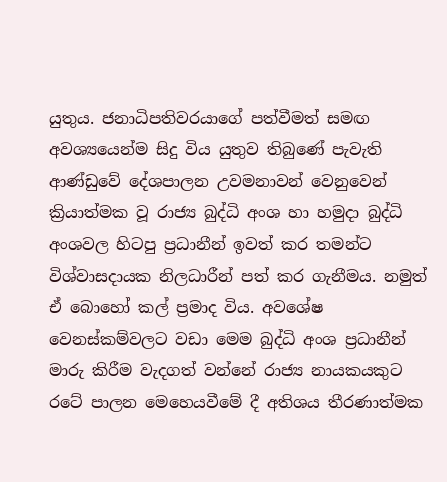යුතුය. ජනාධිපතිවරයාගේ පත්වීමත් සමඟ අවශ්‍යයෙන්ම සිදු විය යුතුව තිබුණේ පැවැති ආණ්ඩුවේ දේශපාලන උවමනාවන් වෙනුවෙන් ක්‍රියාත්මක වූ රාජ්‍ය බුද්ධි අංශ හා හමුදා බුද්ධි අංශවල හිටපු ප්‍රධානීන් ඉවත් කර තමන්ට විශ්වාසදායක නිලධාරීන් පත් කර ගැනීමය. නමුත් ඒ බොහෝ කල් ප්‍රමාද විය. අවශේෂ වෙනස්කම්වලට වඩා මෙම බුද්ධි අංශ ප්‍රධානීන් මාරු කිරීම වැදගත් වන්නේ රාජ්‍ය නායකයකුට රටේ පාලන මෙහෙයවීමේ දී අතිශය තීරණාත්මක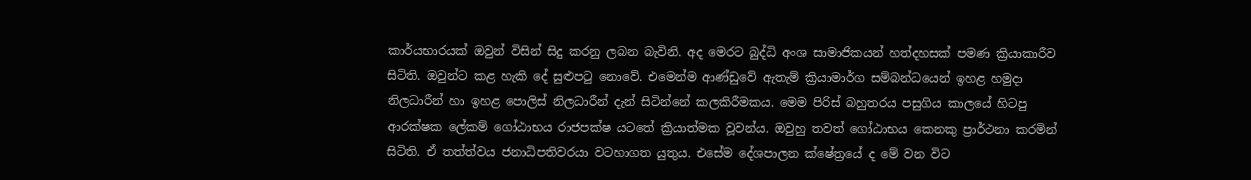කාර්යභාරයක් ඔවුන් විසින් සිදු කරනු ලබන බැවිනි. අද මෙරට බුද්ධි අංශ සාමාජිකයන් හත්දහසක් පමණ ක්‍රියාකාරීව සිටිති. ඔවුන්ට කළ හැකි දේ සුළුපටු නොවේ. එමෙන්ම ආණ්ඩුවේ ඇතැම් ක්‍රියාමාර්ග සම්බන්ධයෙන් ඉහළ හමුදා නිලධාරීන් හා ඉහළ පොලිස් නිලධාරීන් දැන් සිටින්නේ කලකිරීමකය. මෙම පිරිස් බහුතරය පසුගිය කාලයේ හිටපු ආරක්ෂක ලේකම් ගෝඨාභය රාජපක්ෂ යටතේ ක්‍රියාත්මක වූවන්ය. ඔවුහු තවත් ගෝඨාභය කෙනකු ප්‍රාර්ථනා කරමින් සිටිති. ඒ තත්ත්වය ජනාධිපතිවරයා වටහාගත යුතුය. එසේම දේශපාලන ක්ෂේත්‍රයේ ද මේ වන විට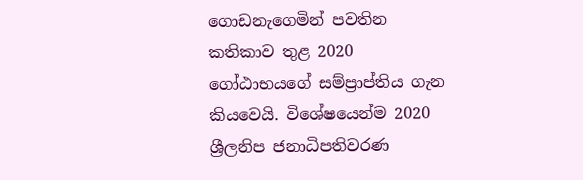ගොඩනැගෙමින් පවතින  කතිකාව තුළ 2020 ගෝඨාභයගේ සම්ප්‍රාප්තිය ගැන කියවෙයි. විශේෂයෙන්ම 2020 ශ්‍රීලනිප ජනාධිපතිවරණ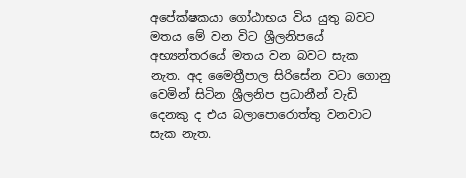අපේක්ෂකයා ගෝඨාභය විය යුතු බවට මතය මේ වන විට ශ්‍රීලනිපයේ අභ්‍යන්තරයේ මතය වන බවට සැක නැත. අද මෛත්‍රීපාල සිරිසේන වටා ගොනු වෙමින් සිටින ශ්‍රීලනිප ප්‍රධානීන් වැඩි දෙනකු ද එය බලාපොරොත්තු වනවාට සැක නැත.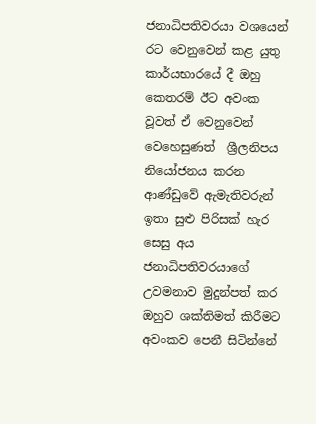ජනාධිපතිවරයා වශයෙන් රට වෙනුවෙන් කළ යුතු කාර්යභාරයේ දී ඔහු කෙතරම් ඊට අවංක වූවත් ඒ වෙනුවෙන් වෙහෙසුණත්  ශ්‍රීලනිපය නියෝජනය කරන ආණ්ඩුවේ ඇමැතිවරුන් ඉතා සුළු පිරිසක් හැර සෙසු අය ජනාධිපතිවරයාගේ උවමනාව මුදුන්පත් කර ඔහුව ශක්තිමත් කිරීමට අවංකව පෙනී සිටින්නේ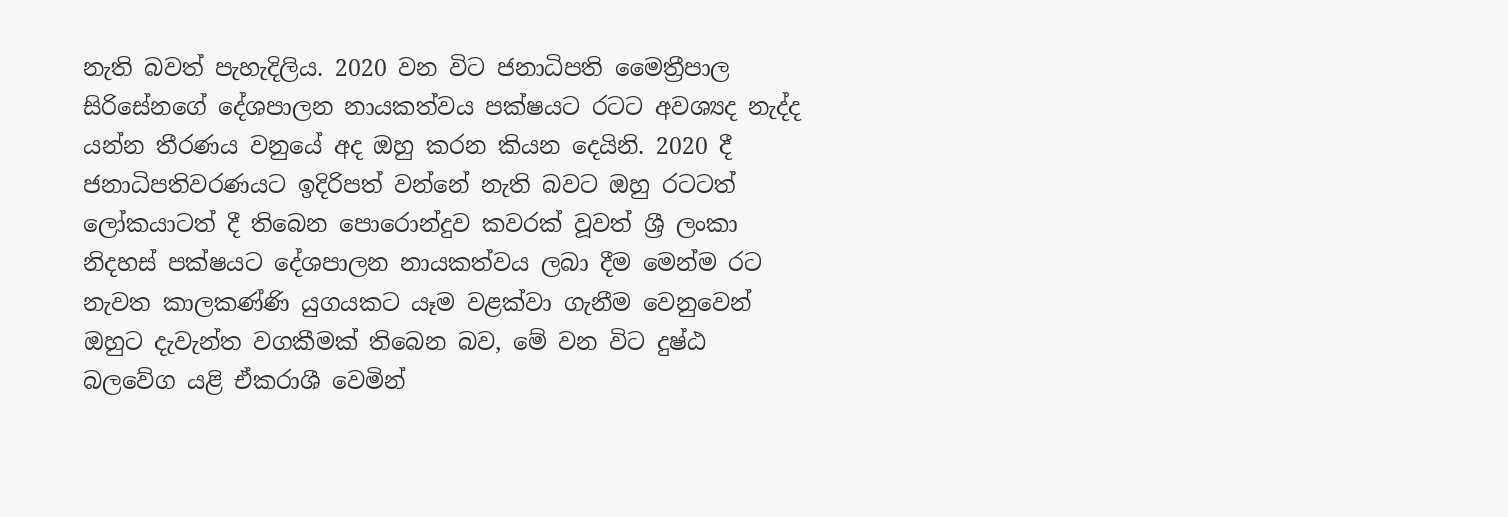නැති බවත් පැහැදිලිය. 2020 වන විට ජනාධිපති මෛත්‍රීපාල සිරිසේනගේ දේශපාලන නායකත්වය පක්ෂයට රටට අවශ්‍යද නැද්ද යන්න තීරණය වනුයේ අද ඔහු කරන කියන දෙයිනි. 2020 දී ජනාධිපතිවරණයට ඉදිරිපත් වන්නේ නැති බවට ඔහු රටටත් ලෝකයාටත් දී තිබෙන පොරොන්දුව කවරක් වූවත් ශ්‍රී ලංකා නිදහස් පක්ෂයට දේශපාලන නායකත්වය ලබා දීම මෙන්ම රට නැවත කාලකණ්ණි යුගයකට යෑම වළක්වා ගැනීම වෙනුවෙන් ඔහුට දැවැන්ත වගකීමක් තිබෙන බව, මේ වන විට දුෂ්ඨ බලවේග යළි ඒකරාශී වෙමින්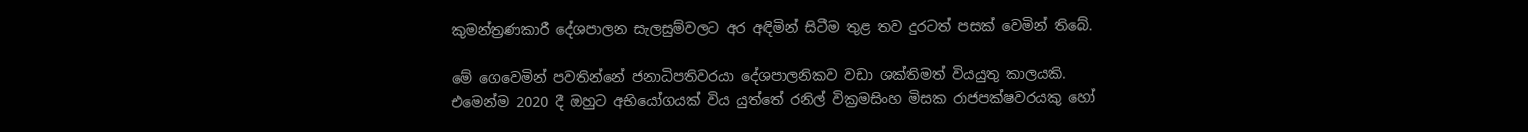කුමන්ත්‍රණකාරී දේශපාලන සැලසුම්වලට අර අඳිමින් සිටීම තුළ තව දුරටත් පසක් වෙමින් තිබේ.

මේ ගෙවෙමින් පවතින්නේ ජනාධිපතිවරයා දේශපාලනිකව වඩා ශක්තිමත් වියයුතු කාලයකි. එමෙන්ම 2020 දී ඔහුට අභියෝගයක් විය යුත්තේ රනිල් වික්‍රමසිංහ මිසක රාජපක්ෂවරයකු හෝ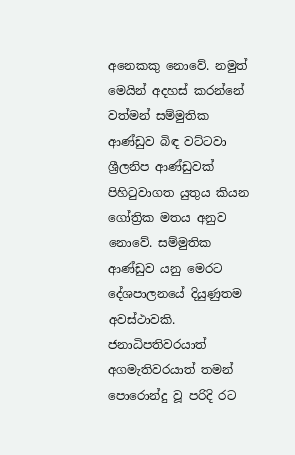අනෙකකු නොවේ. නමුත් මෙයින් අදහස් කරන්නේ වත්මන් සම්මුතික ආණ්ඩුව බිඳ වට්ටවා ශ්‍රීලනිප ආණ්ඩුවක් පිහිටුවාගත යුතුය කියන ගෝත්‍රික මතය අනුව නොවේ. සම්මුතික ආණ්ඩුව යනු මෙරට දේශපාලනයේ දියුණුතම  අවස්ථාවකි. ජනාධිපතිවරයාත් අගමැතිවරයාත් තමන් පොරොන්දු වූ පරිදි රට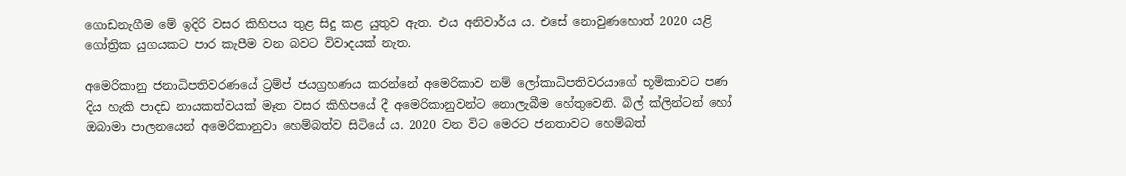ගොඩනැගීම මේ ඉදිරි වසර කිහිපය තුළ සිදු කළ යුතුව ඇත. එය අනිවාර්ය ය. එසේ නොවුණහොත් 2020 යළි ගෝත්‍රික යුගයකට පාර කැපීම වන බවට විවාදයක් නැත.

අමෙරිකානු ජනාධිපතිවරණයේ ට්‍රම්ප් ජයග්‍රහණය කරන්නේ අමෙරිකාව නම් ලෝකාධිපතිවරයාගේ භූමිකාවට පණ දිය හැකි පාදඩ නායකත්වයක් මෑත වසර කිහිපයේ දී අමෙරිකානුවන්ට නොලැබීම හේතුවෙනි. බිල් ක්ලින්ටන් හෝ ඔබාමා පාලනයෙන් අමෙරිකානුවා හෙම්බත්ව සිටියේ ය. 2020 වන විට මෙරට ජනතාවට හෙම්බත්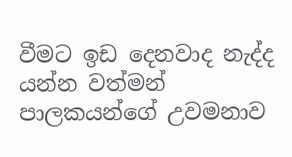වීමට ඉඩ දෙනවාද නැද්ද යන්න වත්මන් පාලකයන්ගේ උවමනාව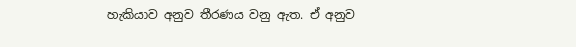හැකියාව අනුව තීරණය වනු ඇත. ඒ අනුව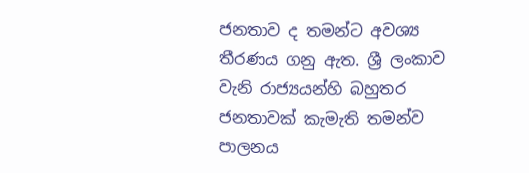ජනතාව ද තමන්ට අවශ්‍ය තීරණය ගනු ඇත. ශ්‍රී ලංකාව වැනි රාජ්‍යයන්හි බහුතර ජනතාවක් කැමැති තමන්ව පාලනය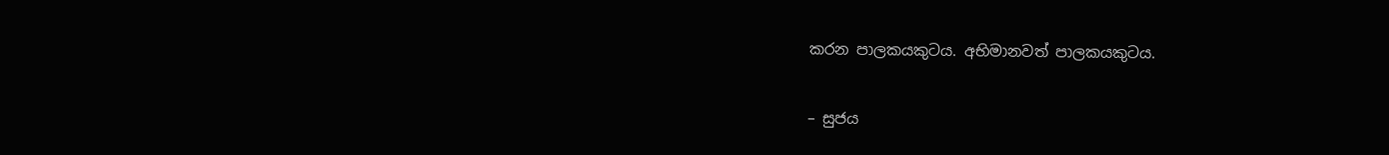කරන පාලකයකුටය. අභිමානවත් පාලකයකුටය.

– සුජය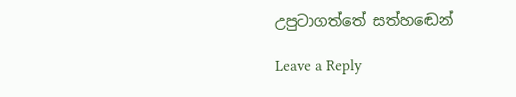උපුටාගත්තේ සත්හඬෙන්

Leave a Reply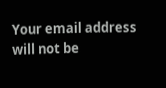Your email address will not be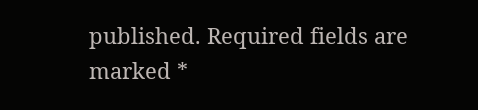published. Required fields are marked *